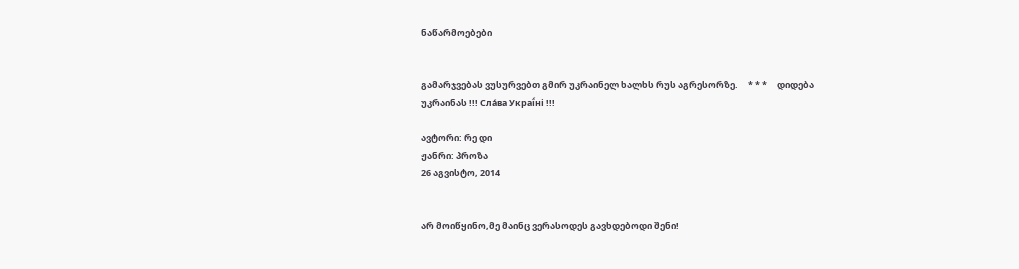ნაწარმოებები


გამარჯვებას ვუსურვებთ გმირ უკრაინელ ხალხს რუს აგრესორზე.     * * *     დიდება უკრაინას !!! Сла́ва Украї́ні !!!

ავტორი: რე დი
ჟანრი: პროზა
26 აგვისტო, 2014


არ მოიწყინო,მე მაინც ვერასოდეს გავხდებოდი შენი!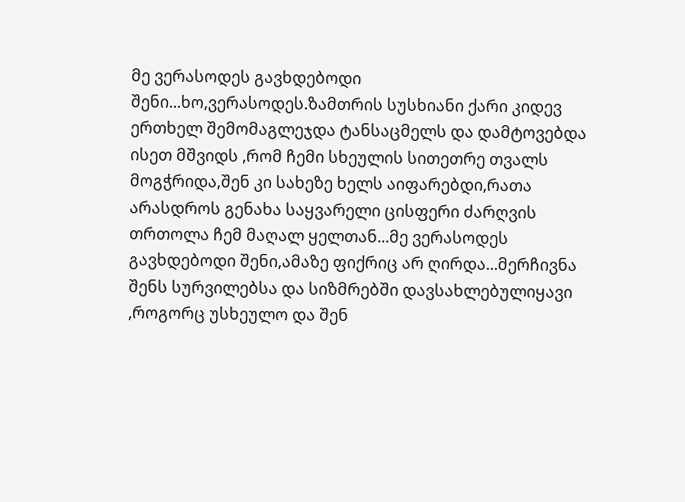მე ვერასოდეს გავხდებოდი შენი...ხო,ვერასოდეს.ზამთრის სუსხიანი ქარი კიდევ ერთხელ შემომაგლეჯდა ტანსაცმელს და დამტოვებდა ისეთ მშვიდს ,რომ ჩემი სხეულის სითეთრე თვალს მოგჭრიდა,შენ კი სახეზე ხელს აიფარებდი,რათა არასდროს გენახა საყვარელი ცისფერი ძარღვის თრთოლა ჩემ მაღალ ყელთან...მე ვერასოდეს გავხდებოდი შენი,ამაზე ფიქრიც არ ღირდა...მერჩივნა შენს სურვილებსა და სიზმრებში დავსახლებულიყავი ,როგორც უსხეულო და შენ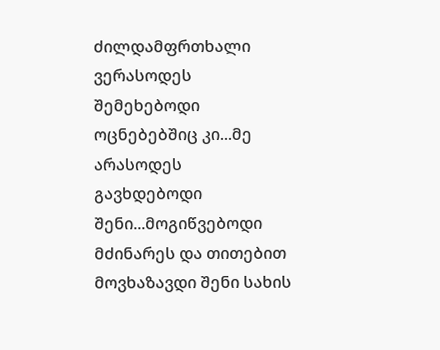ძილდამფრთხალი ვერასოდეს შემეხებოდი ოცნებებშიც კი...მე არასოდეს გავხდებოდი შენი...მოგიწვებოდი მძინარეს და თითებით მოვხაზავდი შენი სახის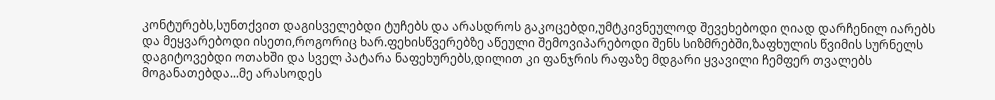კონტურებს,სუნთქვით დაგისველებდი ტუჩებს და არასდროს გაკოცებდი,უმტკივნეულოდ შევეხებოდი ღიად დარჩენილ იარებს და მეყვარებოდი ისეთი,როგორიც ხარ.ფეხისწვერებზე აწეული შემოვიპარებოდი შენს სიზმრებში,ზაფხულის წვიმის სურნელს დაგიტოვებდი ოთახში და სველ პატარა ნაფეხურებს,დილით კი ფანჯრის რაფაზე მდგარი ყვავილი ჩემფერ თვალებს მოგანათებდა...მე არასოდეს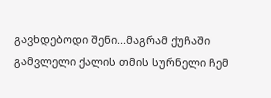გავხდებოდი შენი...მაგრამ ქუჩაში გამვლელი ქალის თმის სურნელი ჩემ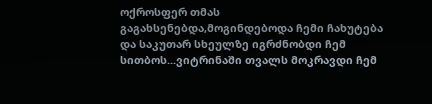ოქროსფერ თმას გაგახსენებდა,მოგინდებოდა ჩემი ჩახუტება და საკუთარ სხეულზე იგრძნობდი ჩემ სითბოს...ვიტრინაში თვალს მოკრავდი ჩემ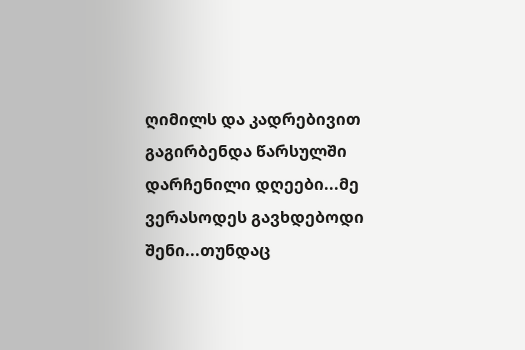ღიმილს და კადრებივით გაგირბენდა წარსულში დარჩენილი დღეები...მე ვერასოდეს გავხდებოდი შენი...თუნდაც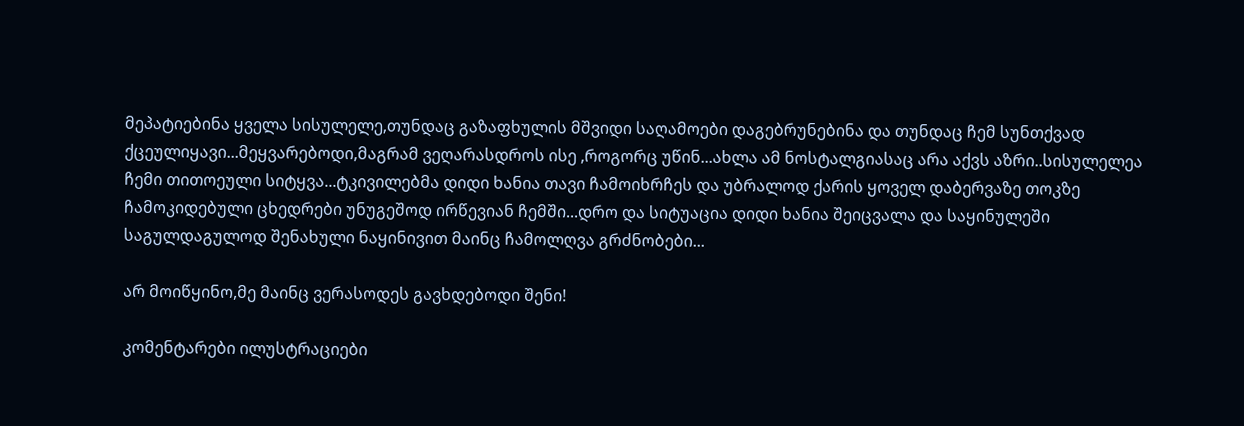მეპატიებინა ყველა სისულელე,თუნდაც გაზაფხულის მშვიდი საღამოები დაგებრუნებინა და თუნდაც ჩემ სუნთქვად ქცეულიყავი...მეყვარებოდი,მაგრამ ვეღარასდროს ისე ,როგორც უწინ...ახლა ამ ნოსტალგიასაც არა აქვს აზრი..სისულელეა ჩემი თითოეული სიტყვა...ტკივილებმა დიდი ხანია თავი ჩამოიხრჩეს და უბრალოდ ქარის ყოველ დაბერვაზე თოკზე ჩამოკიდებული ცხედრები უნუგეშოდ ირწევიან ჩემში...დრო და სიტუაცია დიდი ხანია შეიცვალა და საყინულეში საგულდაგულოდ შენახული ნაყინივით მაინც ჩამოლღვა გრძნობები...

არ მოიწყინო,მე მაინც ვერასოდეს გავხდებოდი შენი!

კომენტარები ილუსტრაციები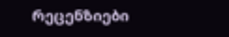რეცენზიები